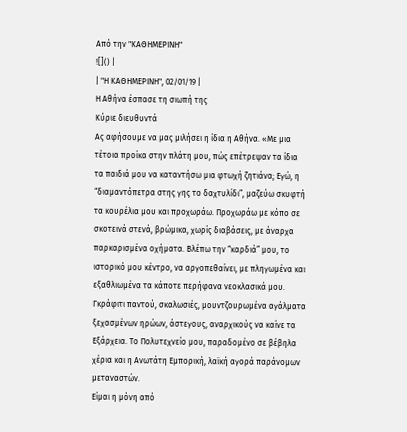Από την "ΚΑΘΗΜΕΡΙΝΗ"
![]() |
| "Η ΚΑΘΗΜΕΡΙΝΗ", 02/01/19 |
Η Αθήνα έσπασε τη σιωπή της
Κύριε διευθυντά
Ας αφήσουμε να μας μιλήσει η ίδια η Αθήνα. «Με μια τέτοια προίκα στην πλάτη μου, πώς επέτρεψαν τα ίδια τα παιδιά μου να καταντήσω μια φτωχή ζητιάνα; Εγώ, η “διαμαντόπετρα στης γης το δαχτυλίδι”, μαζεύω σκυφτή τα κουρέλια μου και προχωράω. Προχωράω με κόπο σε σκοτεινά στενά, βρώμικα, χωρίς διαβάσεις, με άναρχα παρκαρισμένα οχήματα. Βλέπω την “καρδιά” μου, το ιστορικό μου κέντρο, να αργοπεθαίνει, με πληγωμένα και εξαθλιωμένα τα κάποτε περήφανα νεοκλασικά μου. Γκράφιτι παντού, σκαλωσιές, μουντζουρωμένα αγάλματα ξεχασμένων ηρώων, άστεγους, αναρχικούς να καίνε τα Εξάρχεια. Το Πολυτεχνείο μου, παραδομένο σε βέβηλα χέρια και η Ανωτάτη Εμπορική, λαϊκή αγορά παράνομων μεταναστών.
Είμαι η μόνη από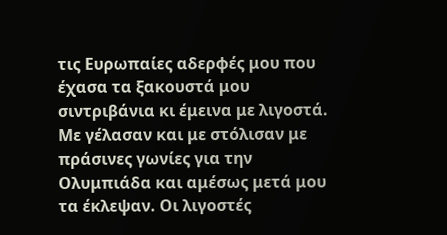τις Ευρωπαίες αδερφές μου που έχασα τα ξακουστά μου σιντριβάνια κι έμεινα με λιγοστά. Με γέλασαν και με στόλισαν με πράσινες γωνίες για την Ολυμπιάδα και αμέσως μετά μου τα έκλεψαν. Οι λιγοστές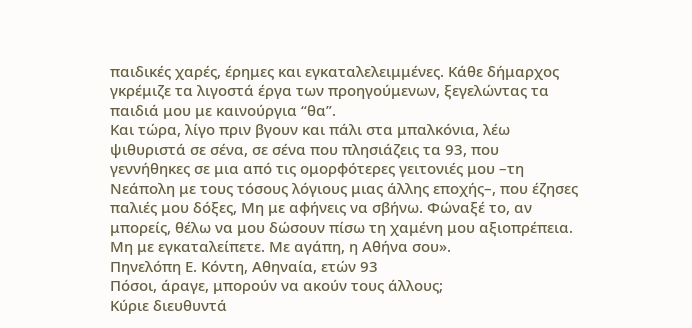παιδικές χαρές, έρημες και εγκαταλελειμμένες. Κάθε δήμαρχος γκρέμιζε τα λιγοστά έργα των προηγούμενων, ξεγελώντας τα παιδιά μου με καινούργια “θα”.
Και τώρα, λίγο πριν βγουν και πάλι στα μπαλκόνια, λέω ψιθυριστά σε σένα, σε σένα που πλησιάζεις τα 93, που γεννήθηκες σε μια από τις ομορφότερες γειτονιές μου –τη Νεάπολη με τους τόσους λόγιους μιας άλλης εποχής–, που έζησες παλιές μου δόξες, Μη με αφήνεις να σβήνω. Φώναξέ το, αν μπορείς, θέλω να μου δώσουν πίσω τη χαμένη μου αξιοπρέπεια. Μη με εγκαταλείπετε. Με αγάπη, η Αθήνα σου».
Πηνελόπη Ε. Κόντη, Αθηναία, ετών 93
Πόσοι, άραγε, μπορούν να ακούν τους άλλους;
Κύριε διευθυντά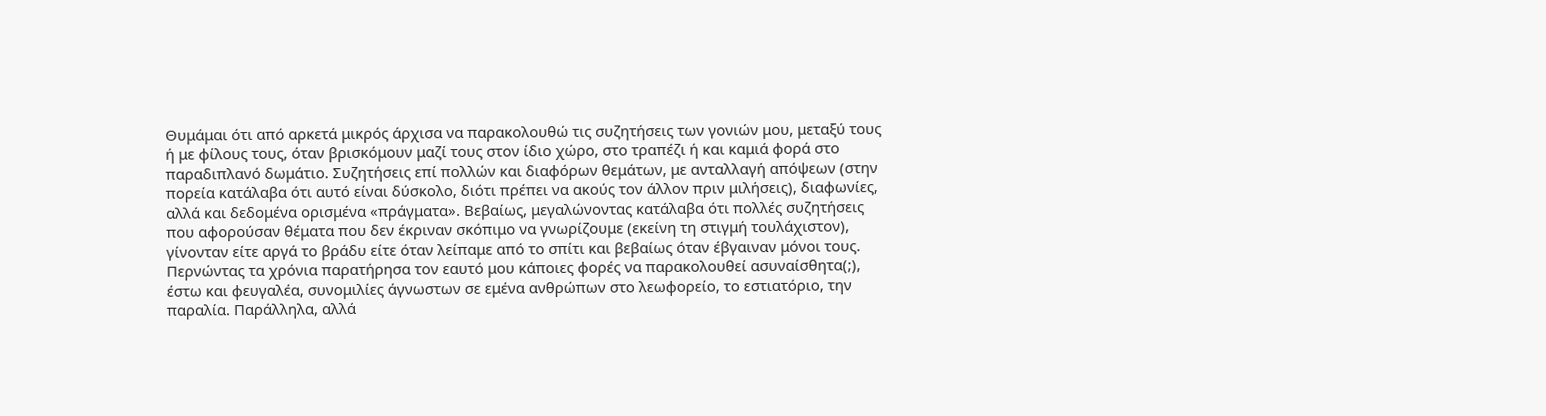Θυμάμαι ότι από αρκετά μικρός άρχισα να παρακολουθώ τις συζητήσεις των γονιών μου, μεταξύ τους ή με φίλους τους, όταν βρισκόμουν μαζί τους στον ίδιο χώρο, στο τραπέζι ή και καμιά φορά στο παραδιπλανό δωμάτιο. Συζητήσεις επί πολλών και διαφόρων θεμάτων, με ανταλλαγή απόψεων (στην πορεία κατάλαβα ότι αυτό είναι δύσκολο, διότι πρέπει να ακούς τον άλλον πριν μιλήσεις), διαφωνίες, αλλά και δεδομένα ορισμένα «πράγματα». Βεβαίως, μεγαλώνοντας κατάλαβα ότι πολλές συζητήσεις που αφορούσαν θέματα που δεν έκριναν σκόπιμο να γνωρίζουμε (εκείνη τη στιγμή τουλάχιστον), γίνονταν είτε αργά το βράδυ είτε όταν λείπαμε από το σπίτι και βεβαίως όταν έβγαιναν μόνοι τους.
Περνώντας τα χρόνια παρατήρησα τον εαυτό μου κάποιες φορές να παρακολουθεί ασυναίσθητα(;), έστω και φευγαλέα, συνομιλίες άγνωστων σε εμένα ανθρώπων στο λεωφορείο, το εστιατόριο, την παραλία. Παράλληλα, αλλά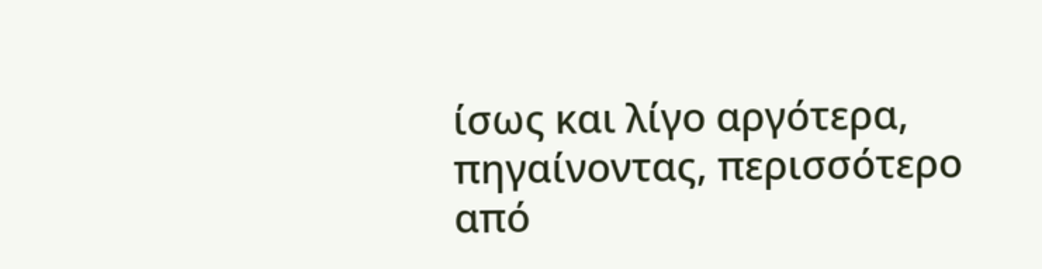ίσως και λίγο αργότερα, πηγαίνοντας, περισσότερο από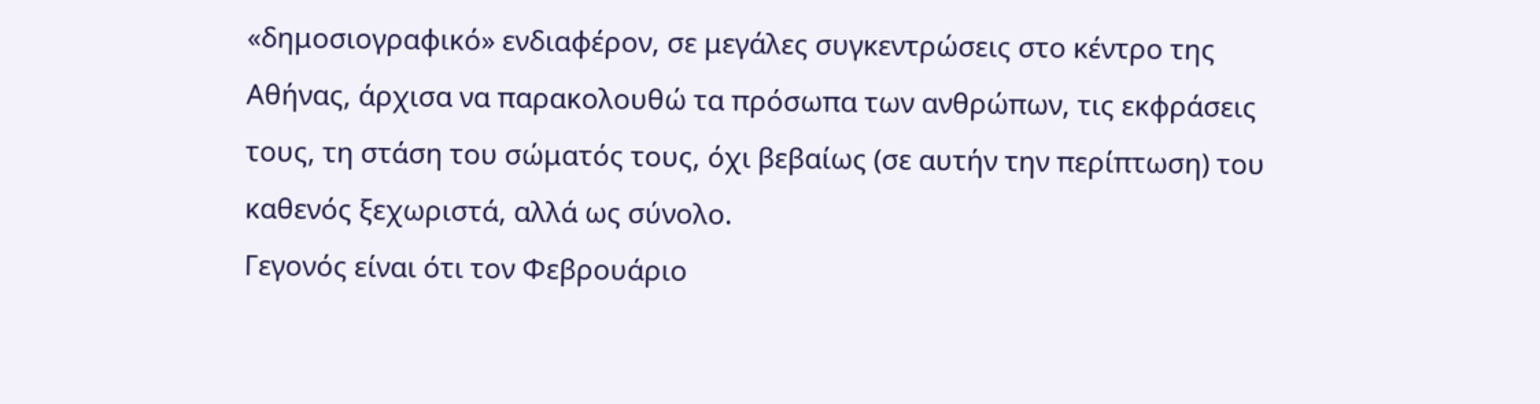«δημοσιογραφικό» ενδιαφέρον, σε μεγάλες συγκεντρώσεις στο κέντρο της Αθήνας, άρχισα να παρακολουθώ τα πρόσωπα των ανθρώπων, τις εκφράσεις τους, τη στάση του σώματός τους, όχι βεβαίως (σε αυτήν την περίπτωση) του καθενός ξεχωριστά, αλλά ως σύνολο.
Γεγονός είναι ότι τον Φεβρουάριο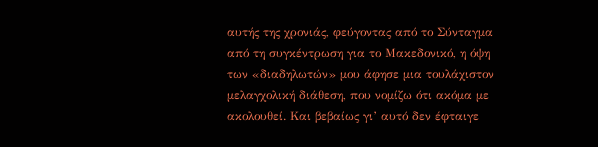αυτής της χρονιάς, φεύγοντας από το Σύνταγμα από τη συγκέντρωση για το Μακεδονικό, η όψη των «διαδηλωτών» μου άφησε μια τουλάχιστον μελαγχολική διάθεση, που νομίζω ότι ακόμα με ακολουθεί. Και βεβαίως γι’ αυτό δεν έφταιγε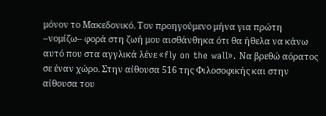μόνον το Μακεδονικό. Τον προηγούμενο μήνα για πρώτη –νομίζω– φορά στη ζωή μου αισθάνθηκα ότι θα ήθελα να κάνω αυτό που στα αγγλικά λένε «fly on the wall». Να βρεθώ αόρατος σε έναν χώρο. Στην αίθουσα 516 της Φιλοσοφικής και στην αίθουσα του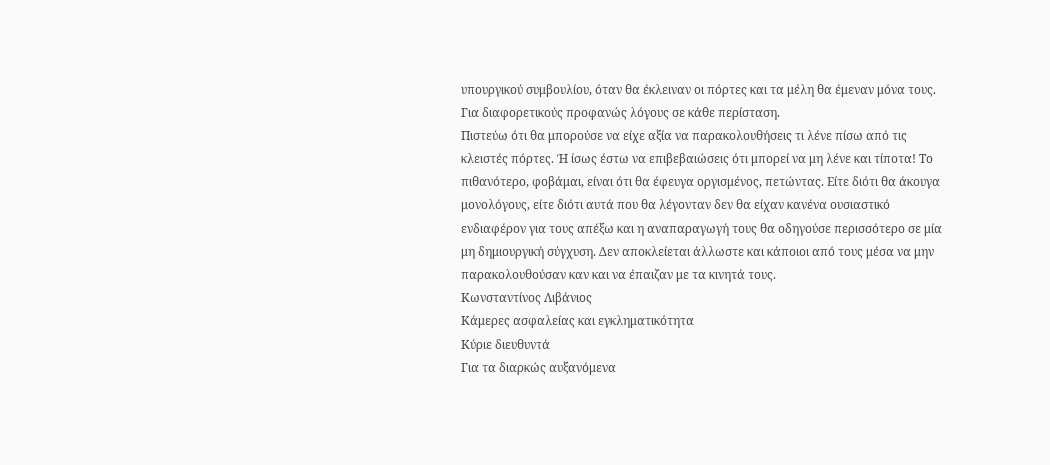υπουργικού συμβουλίου, όταν θα έκλειναν οι πόρτες και τα μέλη θα έμεναν μόνα τους. Για διαφορετικούς προφανώς λόγους σε κάθε περίσταση.
Πιστεύω ότι θα μπορούσε να είχε αξία να παρακολουθήσεις τι λένε πίσω από τις κλειστές πόρτες. Ή ίσως έστω να επιβεβαιώσεις ότι μπορεί να μη λένε και τίποτα! Το πιθανότερο, φοβάμαι, είναι ότι θα έφευγα οργισμένος, πετώντας. Είτε διότι θα άκουγα μονολόγους, είτε διότι αυτά που θα λέγονταν δεν θα είχαν κανένα ουσιαστικό ενδιαφέρον για τους απέξω και η αναπαραγωγή τους θα οδηγούσε περισσότερο σε μία μη δημιουργική σύγχυση. Δεν αποκλείεται άλλωστε και κάποιοι από τους μέσα να μην παρακολουθούσαν καν και να έπαιζαν με τα κινητά τους.
Κωνσταντίνος Λιβάνιος
Κάμερες ασφαλείας και εγκληματικότητα
Κύριε διευθυντά
Για τα διαρκώς αυξανόμενα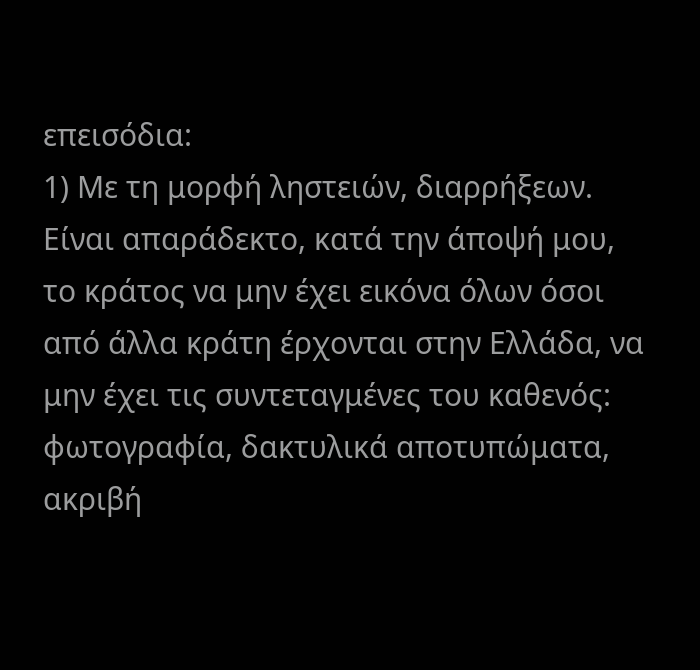επεισόδια:
1) Με τη μορφή ληστειών, διαρρήξεων. Είναι απαράδεκτο, κατά την άποψή μου, το κράτος να μην έχει εικόνα όλων όσοι από άλλα κράτη έρχονται στην Ελλάδα, να μην έχει τις συντεταγμένες του καθενός: φωτογραφία, δακτυλικά αποτυπώματα, ακριβή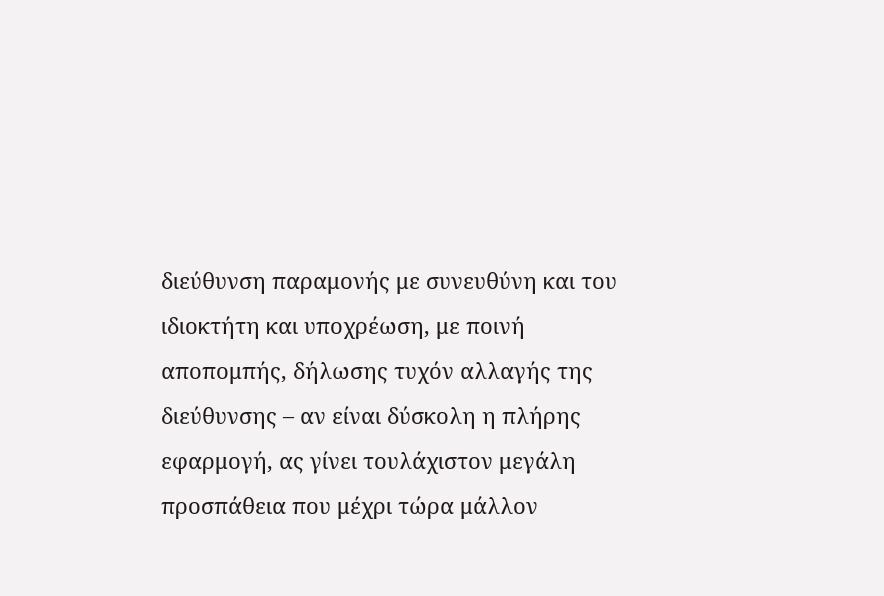διεύθυνση παραμονής με συνευθύνη και του ιδιοκτήτη και υποχρέωση, με ποινή αποπομπής, δήλωσης τυχόν αλλαγής της διεύθυνσης – αν είναι δύσκολη η πλήρης εφαρμογή, ας γίνει τουλάχιστον μεγάλη προσπάθεια που μέχρι τώρα μάλλον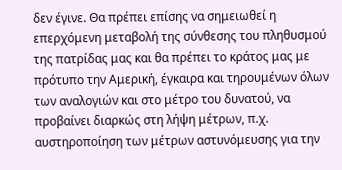δεν έγινε. Θα πρέπει επίσης να σημειωθεί η επερχόμενη μεταβολή της σύνθεσης του πληθυσμού της πατρίδας μας και θα πρέπει το κράτος μας με πρότυπο την Αμερική, έγκαιρα και τηρουμένων όλων των αναλογιών και στο μέτρο του δυνατού, να προβαίνει διαρκώς στη λήψη μέτρων, π.χ. αυστηροποίηση των μέτρων αστυνόμευσης για την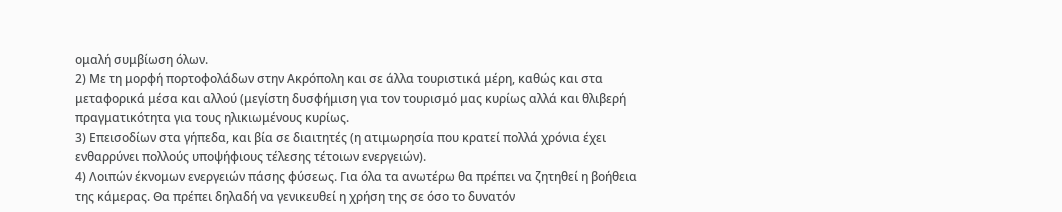ομαλή συμβίωση όλων.
2) Με τη μορφή πορτοφολάδων στην Ακρόπολη και σε άλλα τουριστικά μέρη, καθώς και στα μεταφορικά μέσα και αλλού (μεγίστη δυσφήμιση για τον τουρισμό μας κυρίως αλλά και θλιβερή πραγματικότητα για τους ηλικιωμένους κυρίως.
3) Επεισοδίων στα γήπεδα, και βία σε διαιτητές (η ατιμωρησία που κρατεί πολλά χρόνια έχει ενθαρρύνει πολλούς υποψήφιους τέλεσης τέτοιων ενεργειών).
4) Λοιπών έκνομων ενεργειών πάσης φύσεως. Για όλα τα ανωτέρω θα πρέπει να ζητηθεί η βοήθεια της κάμερας. Θα πρέπει δηλαδή να γενικευθεί η χρήση της σε όσο το δυνατόν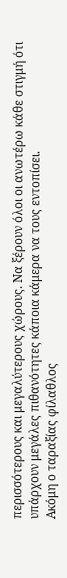περισσότερους και μεγαλύτερους χώρους. Nα ξέρουν όλοι οι ανωτέρω κάθε στιγμή ότι υπάρχουν μεγάλες πιθανότητες κάποια κάμερα να τους εντοπίσει.
Ακόμη ο ταραξίας φίλαθλος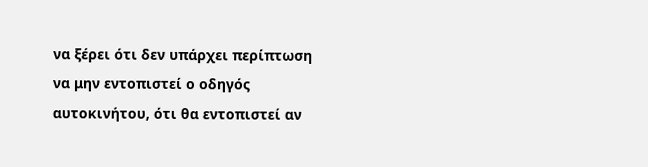να ξέρει ότι δεν υπάρχει περίπτωση να μην εντοπιστεί ο οδηγός αυτοκινήτου, ότι θα εντοπιστεί αν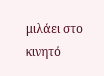μιλάει στο κινητό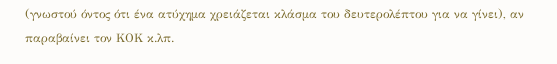(γνωστού όντος ότι ένα ατύχημα χρειάζεται κλάσμα του δευτερολέπτου για να γίνει), αν παραβαίνει τον ΚΟΚ κ.λπ.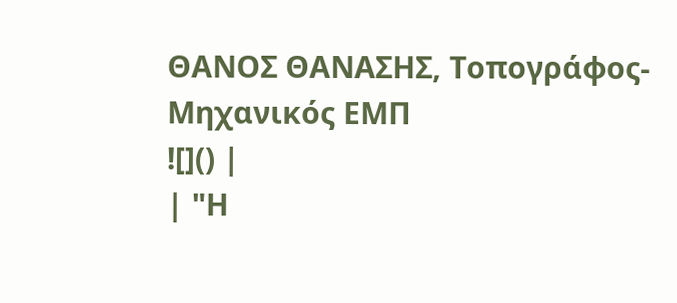ΘΑΝΟΣ ΘΑΝΑΣΗΣ, Τοπογράφος-Μηχανικός ΕΜΠ
![]() |
| "Η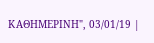ΚΑΘΗΜΕΡΙΝΗ", 03/01/19 |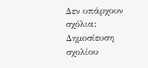Δεν υπάρχουν σχόλια:
Δημοσίευση σχολίου